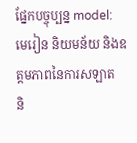ផ្នែកបច្ចុប្បន្ន model:
មេរៀន និយមន័យ និងឧត្តមភាពនៃការសឡាត
និ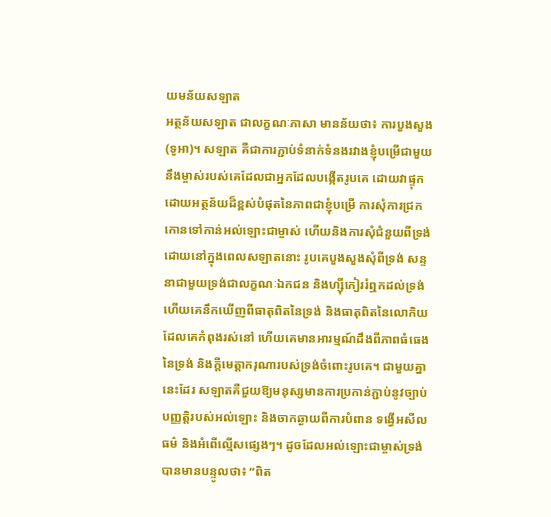យមន័យសឡាត
អត្ថន័យសឡាត ជាលក្ខណៈភាសា មានន័យថា៖ ការបួងសួង(ទូអា)។ សឡាត គឺជាការភ្ជាប់ទំនាក់ទំនងរវាងខ្ញុំបម្រើជាមួយនឹងម្ចាស់របស់គេដែលជាអ្នកដែលបង្កើតរូបគេ ដោយវាផ្ទុកដោយអត្ថន័យដ៏ខ្ពស់បំផុតនៃភាពជាខ្ញុំបម្រើ ការសុំការជ្រកកោនទៅកាន់អល់ឡោះជាម្ចាស់ ហើយនិងការសុំជំនួយពីទ្រង់ ដោយនៅក្នុងពេលសឡាតនោះ រូបគេបួងសួងសុំពីទ្រង់ សន្ទនាជាមួយទ្រង់ជាលក្ខណៈឯកជន និងហ្ស៊ីកៀររំឮកដល់ទ្រង់ ហើយគេនឹកឃើញពីធាតុពិតនៃទ្រង់ និងធាតុពិតនៃលោកិយដែលគេកំពុងរស់នៅ ហើយគេមានអារម្មណ៍ដឹងពីភាពធំធេងនៃទ្រង់ និងក្តីមេត្តាករុណារបស់ទ្រង់ចំពោះរូបគេ។ ជាមួយគ្នានេះដែរ សឡាតគឺជួយឱ្យមនុស្សមានការប្រកាន់ភ្ជាប់នូវច្បាប់បញ្ញត្តិរបស់អល់ឡោះ និងចាកឆ្ងាយពីការបំពាន ទង្វើអសីលធម៌ និងអំពើល្មើសផ្សេងៗ។ ដូចដែលអល់ឡោះជាម្ចាស់ទ្រង់បានមានបន្ទូលថា៖ “ពិត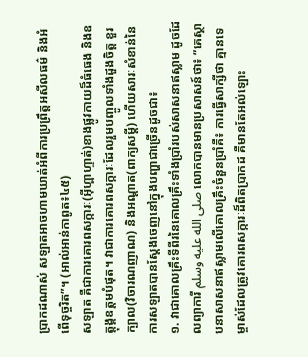ប្រាកដណាស់ សឡាតអាចហាមឃាត់អំពីការប្រព្រឹត្ដអសីលធម៌ និងអំពើទុច្ចរិត”។ (អាល់អាន់កាពូត៖៤៥)
សឡាត គឺជាការគោរពសក្ការៈ(អ៊ីហ្ពាហ្ទាត់)ខាងផ្លូវកាយដ៏ធំធេង និងឧត្តុង្គឧត្តមបំផុត។ វាជាការគោរពសក្ការៈដែលរួមបញ្ចូលទាំងដួងចិត្ត ខួរក្បាល(វិចារណញាណ) និងអណ្តាត(ពាក្យសម្តី) ហើយសារៈសំខាន់នៃការសឡាតបានស្តែងចេញនៅក្នុងបញ្ហាជាច្រើនដូចជា៖
១. វាជាគោលគ្រឹះទីពីរនៃគោលគ្រឹះទាំងប្រាំរបស់សាសនាឥស្លាម ដូចដែលព្យាការី صلى الله عليه وسلم លោកបានមានប្រសាសន៍ថា៖ ”គេស្ថាបនាសាសនាឥស្លាមលើគោលគ្រឹះចំនួនប្រាំគឺ៖ ការធ្វើសាក្សីថា គ្មានទេម្ចាស់ដែលត្រូវគោរពសក្ការៈដ៏ពិតប្រាកដ គឺមានតែអល់ឡោះ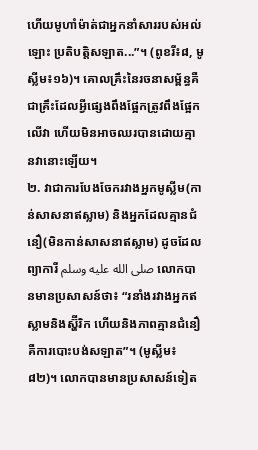ហើយមូហាំម៉ាត់ជាអ្នកនាំសាររបស់អល់ឡោះ ប្រតិបត្តិសឡាត...”។ (ពូខរី៖៨, មូស្លីម៖១៦)។ គោលគ្រឹះនៃរចនាសម្ព័ន្ធគឺជាគ្រឹះដែលអ្វីផ្សេងពឹងផ្អែកត្រូវពឹងផ្អែកលើវា ហើយមិនអាចឈរបានដោយគ្មានវានោះឡើយ។
២. វាជាការបែងចែករវាងអ្នកមូស្លីម(កាន់សាសនាឥស្លាម) និងអ្នកដែលគ្មានជំនឿ(មិនកាន់សាសនាឥស្លាម) ដូចដែលព្យាការី صلى الله عليه وسلم លោកបានមានប្រសាសន៍ថា៖ “រនាំងរវាងអ្នកឥស្លាមនិងស្ហ៊ីរិក ហើយនិងភាពគ្មានជំនឿ គឺការបោះបង់សឡាត”។ (មូស្លីម៖៨២)។ លោកបានមានប្រសាសន៍ទៀត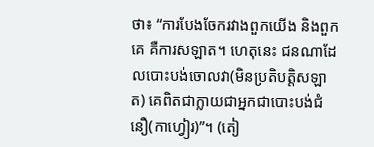ថា៖ “ការបែងចែករវាងពួកយើង និងពួកគេ គឺការសឡាត។ ហេតុនេះ ជនណាដែលបោះបង់ចោលវា(មិនប្រតិបត្តិសឡាត) គេពិតជាក្លាយជាអ្នកជាបោះបង់ជំនឿ(កាហ្វៀរ)”។ (តៀ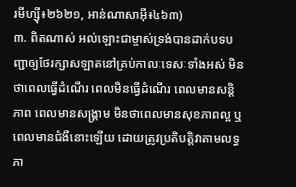រមីហ្ស៊ី៖២៦២១, អាន់ណាសាអ៊ី៖៤៦៣)
៣. ពិតណាស់ អល់ឡោះជាម្ចាស់ទ្រង់បានដាក់បទបញ្ជាឲ្យថែរក្សាសឡាតនៅគ្រប់កាលៈទេសៈទាំងអស់ មិនថាពេលធ្វើដំណើរ ពេលមិនធ្វើដំណើរ ពេលមានសន្តិភាព ពេលមានសង្រ្គាម មិនថាពេលមានសុខភាពល្អ ឬពេលមានជំងឺនោះឡើយ ដោយត្រូវប្រតិបត្តិវាតាមលទ្ធភា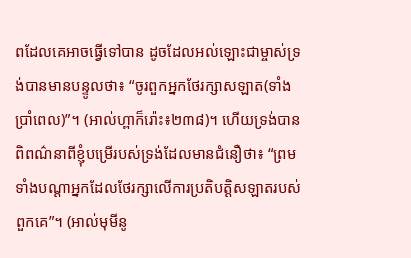ពដែលគេអាចធ្វើទៅបាន ដូចដែលអល់ឡោះជាម្ចាស់ទ្រង់បានមានបន្ទូលថា៖ “ចូរពួកអ្នកថែរក្សាសឡាត(ទាំងប្រាំពេល)”។ (អាល់ហ្ពាក៏រ៉ោះ៖២៣៨)។ ហើយទ្រង់បានពិពណ៌នាពីខ្ញុំបម្រើរបស់ទ្រង់ដែលមានជំនឿថា៖ “ព្រមទាំងបណ្ដាអ្នកដែលថែរក្សាលើការប្រតិបត្ដិសឡាតរបស់ពួកគេ”។ (អាល់មុមីនូ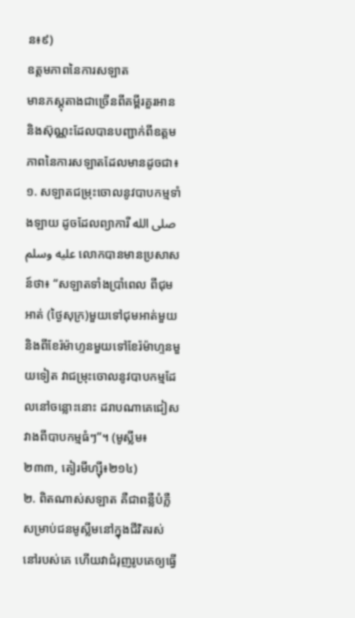ន៖៩)
ឧត្ដមភាពនៃការសឡាត
មានភស្តុតាងជាច្រើនពីគម្ពីរគួរអាន និងស៊ុណ្ណះដែលបានបញ្ជាក់ពីឧត្តមភាពនៃការសឡាតដែលមានដូចជា៖
១. សឡាតជម្រុះចោលនូវបាបកម្មទាំងឡាយ ដូចដែលព្យាការី صلى الله عليه وسلم លោកបានមានប្រសាសន៍ថា៖ “សឡាតទាំងប្រាំពេល ពីជុមអាត់ (ថ្ងៃសុក្រ)មួយទៅជុមអាត់មួយ និងពីខែរ៉ម៉ាហ្ទនមួយទៅខែរ៉ម៉ាហ្ទនមួយទៀត វាជម្រុះចោលនូវបាបកម្មដែលនៅចន្លោះនោះ ដរាបណាគេជៀសវាងពីបាបកម្មធំៗ”។ (មូស្លីម៖២៣៣, តៀរមីហ្ស៊ី៖២១៤)
២. ពិតណាស់សឡាត គឺជាពន្លឺបំភ្លឺសម្រាប់ជនមូស្លីមនៅក្នុងជីវិតរស់នៅរបស់គេ ហើយវាជំរុញរូបគេឲ្យធ្វើ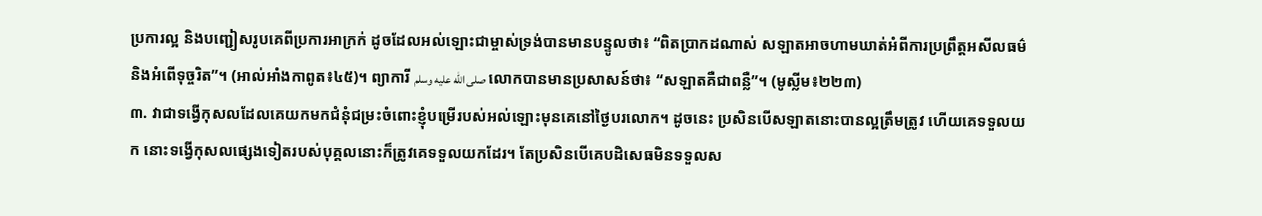ប្រការល្អ និងបញ្ជៀសរូបគេពីប្រការអាក្រក់ ដូចដែលអល់ឡោះជាម្ចាស់ទ្រង់បានមានបន្ទូលថា៖ “ពិតប្រាកដណាស់ សឡាតអាចហាមឃាត់អំពីការប្រព្រឹត្ដអសីលធម៌ និងអំពើទុច្ចរិត”។ (អាល់អាំងកាពូត៖៤៥)។ ព្យាការី صلى الله عليه وسلم លោកបានមានប្រសាសន៍ថា៖ “សឡាតគឺជាពន្លឺ”។ (មូស្លីម៖២២៣)
៣. វាជាទង្វើកុសលដែលគេយកមកជំនុំជម្រះចំពោះខ្ញុំបម្រើរបស់អល់ឡោះមុនគេនៅថ្ងៃបរលោក។ ដូចនេះ ប្រសិនបើសឡាតនោះបានល្អត្រឹមត្រូវ ហើយគេទទួលយក នោះទង្វើកុសលផ្សេងទៀតរបស់បុគ្គលនោះក៏ត្រូវគេទទួលយកដែរ។ តែប្រសិនបើគេបដិសេធមិនទទួលស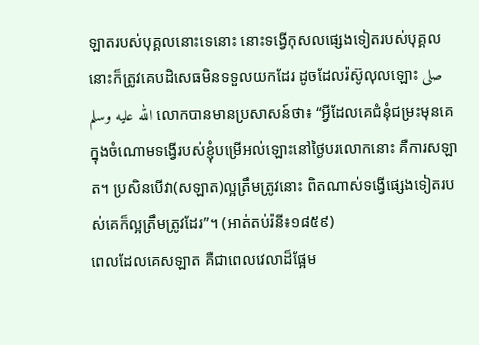ឡាតរបស់បុគ្គលនោះទេនោះ នោះទង្វើកុសលផ្សេងទៀតរបស់បុគ្គលនោះក៏ត្រូវគេបដិសេធមិនទទួលយកដែរ ដូចដែលរ៉ស៊ូលុលឡោះ صلى الله عليه وسلم លោកបានមានប្រសាសន៍ថា៖ “អ្វីដែលគេជំនុំជម្រះមុនគេក្នុងចំណោមទង្វើរបស់ខ្ញុំបម្រើអល់ឡោះនៅថ្ងៃបរលោកនោះ គឺការសឡាត។ ប្រសិនបើវា(សឡាត)ល្អត្រឹមត្រូវនោះ ពិតណាស់ទង្វើផ្សេងទៀតរបស់គេក៏ល្អត្រឹមត្រូវដែរ”។ (អាត់តប់រ៉នី៖១៨៥៩)
ពេលដែលគេសឡាត គឺជាពេលវេលាដ៏ផ្អែម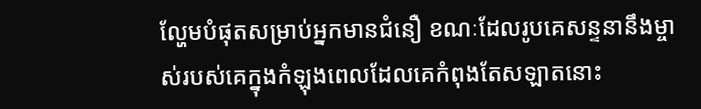ល្ហែមបំផុតសម្រាប់អ្នកមានជំនឿ ខណៈដែលរូបគេសន្ទនានឹងម្ចាស់របស់គេក្នុងកំឡុងពេលដែលគេកំពុងតែសឡាតនោះ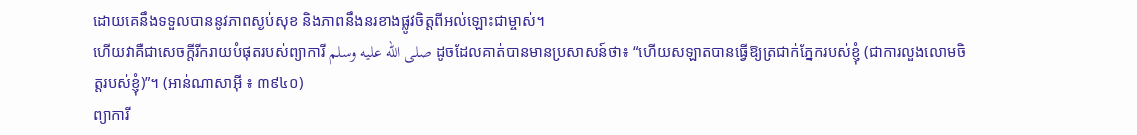ដោយគេនឹងទទួលបាននូវភាពស្ងប់សុខ និងភាពនឹងនរខាងផ្លូវចិត្តពីអល់ឡោះជាម្ចាស់។
ហើយវាគឺជាសេចក្តីរីករាយបំផុតរបស់ព្យាការី صلى الله عليه وسلم ដូចដែលគាត់បានមានប្រសាសន៍ថា៖ “ហើយសឡាតបានធ្វើឱ្យត្រជាក់ភ្នែករបស់ខ្ញុំ (ជាការលួងលោមចិត្តរបស់ខ្ញុំ)”។ (អាន់ណាសាអ៊ី ៖ ៣៩៤០)
ព្យាការី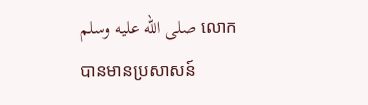صلى الله عليه وسلم លោកបានមានប្រសាសន៍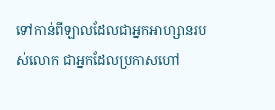ទៅកាន់ពីឡាលដែលជាអ្នកអាហ្សានរបស់លោក ជាអ្នកដែលប្រកាសហៅ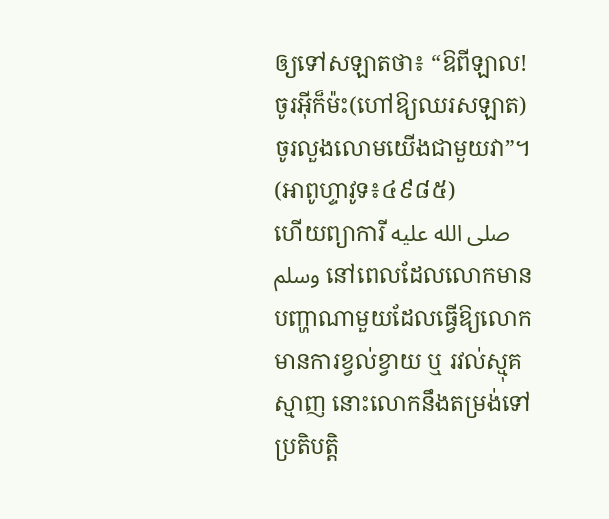ឲ្យទៅសឡាតថា៖ “ឱពីឡាល! ចូរអ៊ីក៏ម៉ះ(ហៅឱ្យឈរសឡាត) ចូរលួងលោមយើងជាមួយវា”។ (អាពូហ្ទាវូទ៖៤៩៨៥)
ហើយព្យាការី صلى الله عليه وسلم នៅពេលដែលលោកមានបញ្ហាណាមួយដែលធ្វើឱ្យលោកមានការខ្វល់ខ្វាយ ឬ រវល់ស្មុគស្មាញ នោះលោកនឹងតម្រង់ទៅប្រតិបត្តិ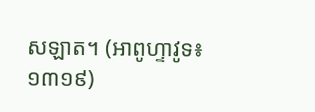សឡាត។ (អាពូហ្ទាវូទ៖១៣១៩)